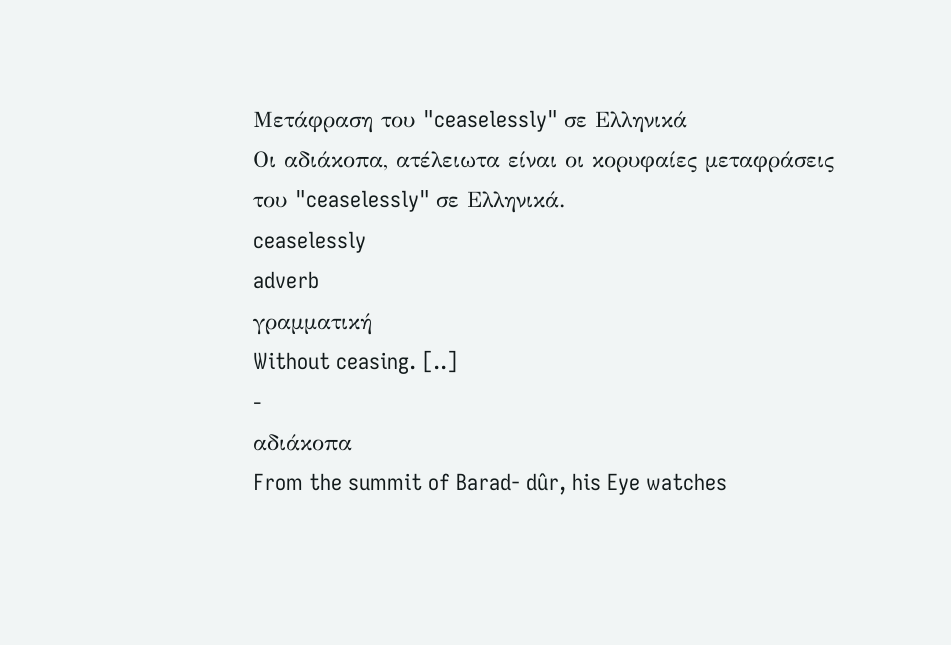Μετάφραση του "ceaselessly" σε Ελληνικά
Οι αδιάκοπα, ατέλειωτα είναι οι κορυφαίες μεταφράσεις του "ceaselessly" σε Ελληνικά.
ceaselessly
adverb
γραμματική
Without ceasing. [..]
-
αδιάκοπα
From the summit of Barad- dûr, his Eye watches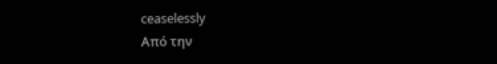ceaselessly
Από την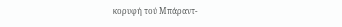κορυφή τού Μπάραντ-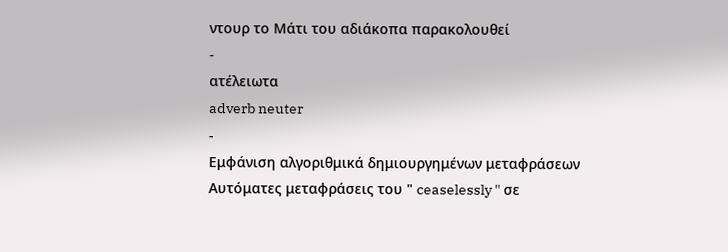ντουρ το Μάτι του αδιάκοπα παρακολουθεί
-
ατέλειωτα
adverb neuter
-
Εμφάνιση αλγοριθμικά δημιουργημένων μεταφράσεων
Αυτόματες μεταφράσεις του " ceaselessly " σε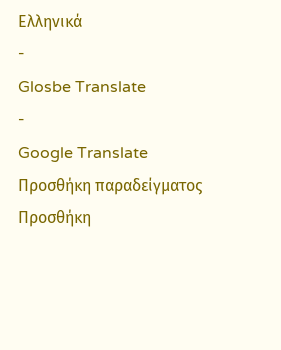Ελληνικά
-
Glosbe Translate
-
Google Translate
Προσθήκη παραδείγματος
Προσθήκη